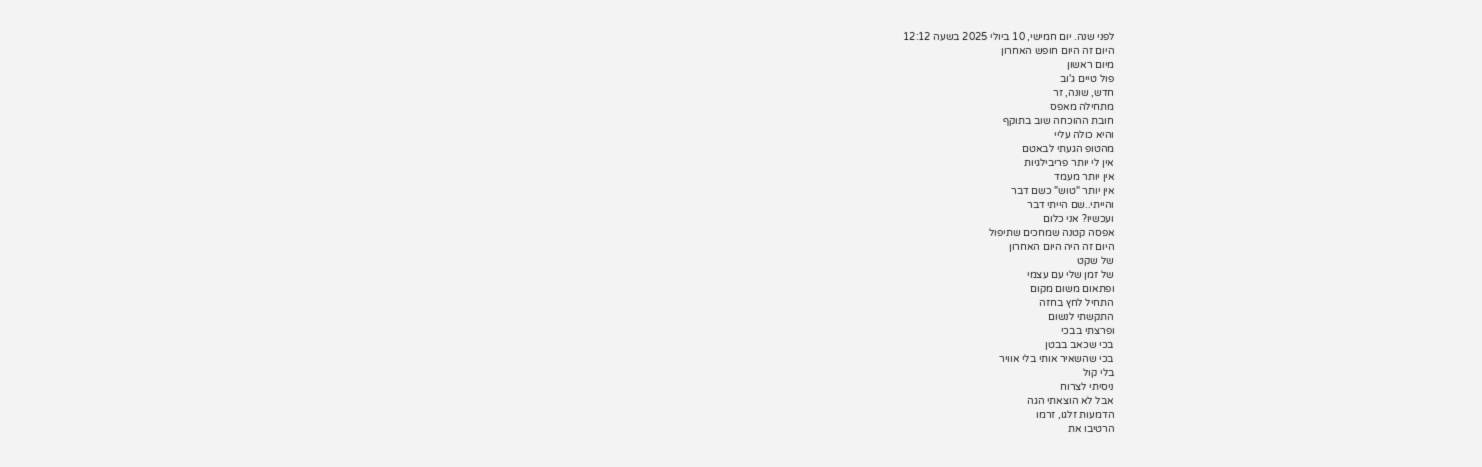לפני שנה. יום חמישי, 10 ביולי 2025 בשעה 12:12
היום זה היום חופש האחרון
מיום ראשון
פול טיים ג'וב
חדש, שונה, זר
מתחילה מאפס
חובת ההוכחה שוב בתוקף
והיא כולה עליי
מהטופ הגעתי לבאטם
אין לי יותר פריבילגיות
אין יותר מעמד
אין יותר "טוש" כשם דבר
והייתי..שם הייתי דבר
ועכשיו? אני כלום
אפסה קטנה שמחכים שתיפול
היום זה היה היום האחרון
של שקט
של זמן שלי עם עצמי
ופתאום משום מקום
התחיל לחץ בחזה
התקשתי לנשום
ופרצתי בבכי
בכי שכאב בבטן
בכי שהשאיר אותי בלי אוויר
בלי קול
ניסיתי לצרוח
אבל לא הוצאתי הגה
הדמעות זלגו, זרמו
הרטיבו את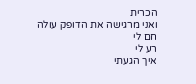הכרית
ואני מרגישה את הדופק עולה
חם לי
רע לי
איך הגעתי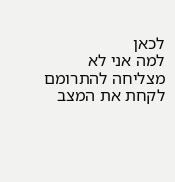לכאן
למה אני לא מצליחה להתרומם
לקחת את המצב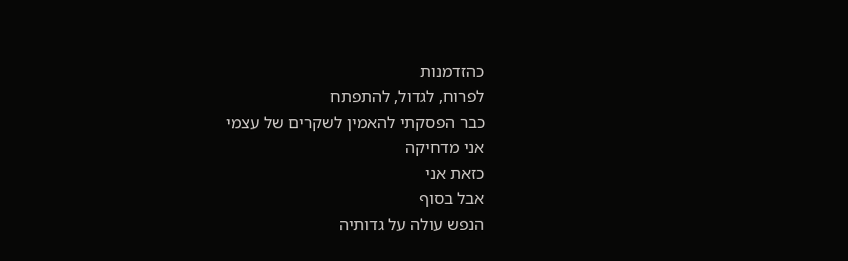כהזדמנות
לפרוח, לגדול, להתפתח
כבר הפסקתי להאמין לשקרים של עצמי
אני מדחיקה
כזאת אני
אבל בסוף
הנפש עולה על גדותיה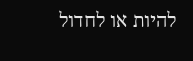להיות או לחדול